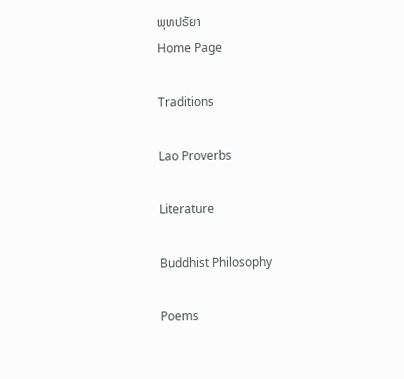ພຸທປຣັຍາ
Home Page

Traditions

Lao Proverbs

Literature

Buddhist Philosophy

Poems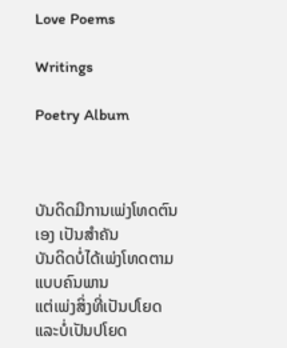Love Poems

Writings

Poetry Album



ບັນດິດມີການເພ່ງໂທດຕົນເອງ ເປັນສໍາຄັນ
ບັນດິດບໍ່ໄດ້ເພ່ງໂທດຕາມແບບຄົນພານ
ແຕ່ເພ່ງສິ່ງທີ່ເປັນປໂຍດ
ແລະບໍ່ເປັນປໂຍດ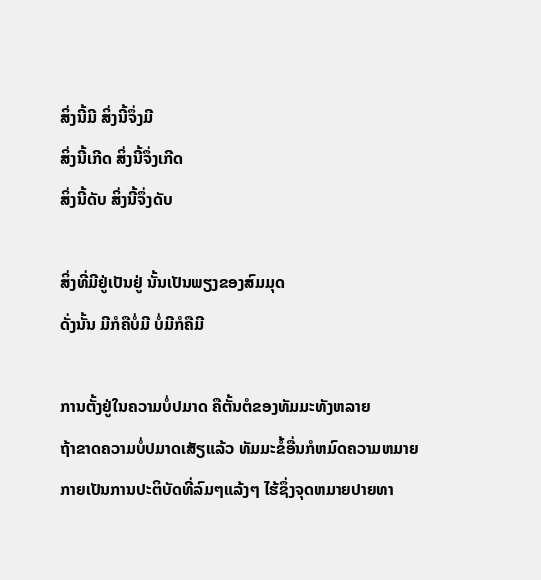ສິ່ງນີ້ມີ ສິ່ງນີ້ຈຶ່ງມີ
ສິ່ງນີ້ເກີດ ສິ່ງນີ້ຈຶ່ງເກີດ
ສິ່ງນີ້ດັບ ສິ່ງນີ້ຈຶ່ງດັບ

ສິ່ງທີ່ມີຢູ່ເປັນຢູ່ ນັ້ນເປັນພຽງຂອງສົມມຸດ
ດັ່ງນັ້ນ ມີກໍຄືບໍ່ມີ ບໍ່ມີກໍຄືມີ

ການຕັ້ງຢູ່ໃນຄວາມບໍ່ປມາດ ຄືຕັ້ນຕໍຂອງທັມມະທັງຫລາຍ
ຖ້າຂາດຄວາມບໍ່ປມາດເສັຽແລ້ວ ທັມມະຂໍ້ອື່ນກໍຫມົດຄວາມຫມາຍ
ກາຍເປັນການປະຕິບັດທີ່ລົມໆແລ້ງໆ ໄຮ້ຊຶ່ງຈຸດຫມາຍປາຍທາ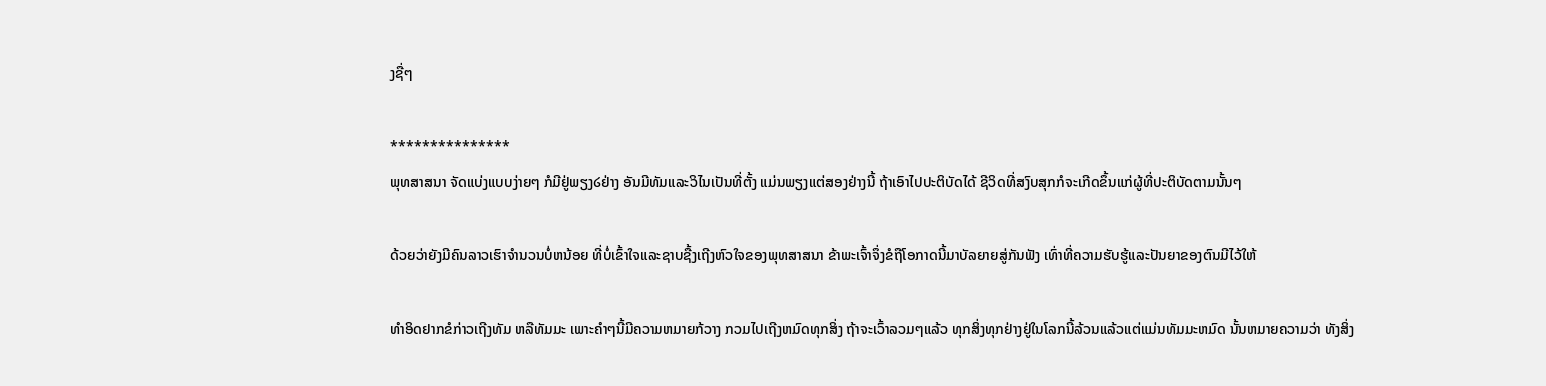ງຊື່ໆ

***************
ພຸທສາສນາ ຈັດແບ່ງແບບງ່າຍໆ ກໍມີຢູ່ພຽງ໒ຢ່າງ ອັນມີທັມແລະວິໄນເປັນທີ່ຕັ້ງ ແມ່ນພຽງແຕ່ສອງຢ່າງນີ້ ຖ້າເອົາໄປປະຕິບັດໄດ້ ຊີວິດທີ່ສງົບສຸກກໍຈະເກີດຂຶ້ນແກ່ຜູ້ທີ່ປະຕິບັດຕາມນັ້ນໆ

ດ້ວຍວ່າຍັງມີຄົນລາວເຮົາຈໍານວນບໍ່ຫນ້ອຍ ທີ່ບໍ່ເຂົ້າໃຈແລະຊາບຊື້ງເຖີງຫົວໃຈຂອງພຸທສາສນາ ຂ້າພະເຈົ້າຈຶ່ງຂໍຖືໂອກາດນີ້ມາບັລຍາຍສູ່ກັນຟັງ ເທົ່າທີ່ຄວາມຮັບຮູ້ແລະປັນຍາຂອງຕົນມີໄວ້ໃຫ້

ທໍາອິດຢາກຂໍກ່າວເຖີງທັມ ຫລືທັມມະ ເພາະຄໍາໆນີ້ມີຄວາມຫມາຍກ້ວາງ ກວມໄປເຖີງຫມົດທຸກສິ່ງ ຖ້າຈະເວົ້າລວມໆແລ້ວ ທຸກສິ່ງທຸກຢ່າງຢູ່ໃນໂລກນີ້ລ້ວນແລ້ວແຕ່ແມ່ນທັມມະຫມົດ ນັ້ນຫມາຍຄວາມວ່າ ທັງສິ່ງ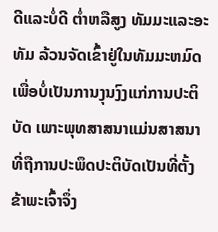ດີແລະບໍ່ດີ ຕໍ່າຫລືສູງ ທັມມະແລະອະທັມ ລ້ວນຈັດເຂົ້າຢູ່ໃນທັມມະຫມົດ ເພື່ອບໍ່ເປັນການງຸນງົງແກ່ການປະຕິບັດ ເພາະພຸທສາສນາແມ່ນສາສນາທີ່ຖືການປະພຶດປະຕິບັດເປັນທີ່ຕັ້ງ ຂ້າພະເຈົ້າຈຶ່ງ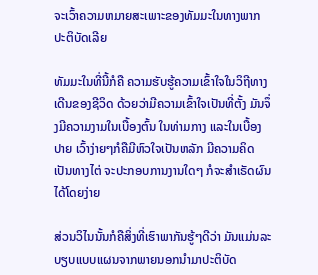ຈະເວົ້າຄວາມຫມາຍສະເພາະຂອງທັມມະໃນທາງພາກປະຕິບັດເລີຍ

ທັມມະໃນທີ່ນີ້ກໍຄື ຄວາມຮັບຮູ້ຄວາມເຂົ້າໃຈໃນວິຖີທາງເດີນຂອງຊີວິດ ດ້ວຍວ່າມີຄວາມເຂົ້າໃຈເປັນທີ່ຕັ້ງ ມັນຈຶ່ງມີຄວາມງາມໃນເບື້ອງຕົ້ນ ໃນທ່າມກາງ ແລະໃນເບື້ອງປາຍ ເວົ້າງ່າຍໆກໍຄືມີຫົວໃຈເປັນຫລັກ ມີຄວາມຄິດເປັນທາງໄຕ່ ຈະປະກອບການງານໃດໆ ກໍຈະສໍາເຣັດຜົນໄດ້ໂດຍງ່າຍ

ສ່ວນວິໄນນັ້ນກໍຄືສິ່ງທີ່ເຮົາພາກັນຮູ້ໆດີວ່າ ມັນແມ່ນລະບຽບແບບແຜນຈາກພາຍນອກນໍາມາປະຕິບັດ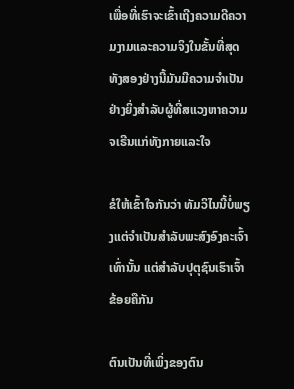ເພື່ອທີ່ເຮົາຈະເຂົ້າເຖີງຄວາມດີຄວາມງາມແລະຄວາມຈິງໃນຂັ້ນທີ່ສຸດ ທັງສອງຢ່າງນີ້ມັນມີຄວາມຈໍາເປັນຢ່າງຍິ່ງສໍາລັບຜູ້ທີ່ສແວງຫາຄວາມຈເຣີນແກ່ທັງກາຍແລະໃຈ

ຂໍໃຫ້ເຂົ້າໃຈກັນວ່າ ທັມວິໄນນີ້ບໍ່ພຽງແຕ່ຈໍາເປັນສໍາລັບພະສົງອົງຄະເຈົ້າເທົ່ານັ້ນ ແຕ່ສໍາລັບປຸຕຸຊົນເຮົາເຈົ້າຂ້ອຍຄືກັນ

ຕົນເປັນທີ່ເພິ່ງຂອງຕົນ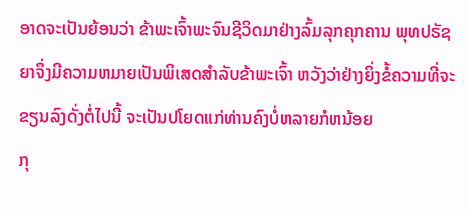ອາດຈະເປັນຍ້ອນວ່າ ຂ້າພະເຈົ້າພະຈົນຊີວິດມາຢ່າງລົ້ມລຸກຄຸກຄານ ພຸທປຣັຊຍາຈຶ່ງມີຄວາມຫມາຍເປັນພິເສດສໍາລັບຂ້າພະເຈົ້າ ຫວັງວ່າຢ່າງຍິ່ງຂໍ້ຄວາມທີ່ຈະຂຽນລົງດັ່ງຕໍ່ໄປນີ້ ຈະເປັນປໂຍດແກ່ທ່ານຄົງບໍ່ຫລາຍກໍຫນ້ອຍ
ກຸ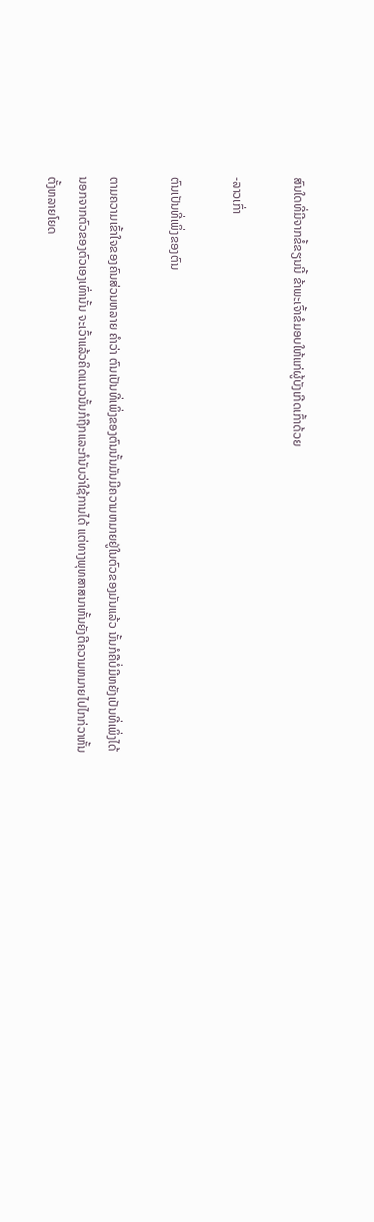ສົນໃດທີ່ມີຈາກຂໍ້ຂຽນນີ້ ຂ້າພະເຈົ້າຂໍມອບໃຫ້ແກ່ຜູ້ບັງເກີດເກົ້າດ້ວຍ

-ລາວເກົ່າ

ຕົນເປັນທີ່ເພິ່ງຂອງຕົນ

ຕາມຄວາມເຂົ້າໃຈຂອງຄົນສ່ວນຫລາຍ ຄໍາວ່າ ຕົນເປັນທີ່ເພິ່ງຂອງຕົນນັ້ນມັນມີຄວາມຫມາຍຢູ່ໃນຕົວຂອງມັນແລ້ວ ນັ້ນກໍຄືບໍ່ມີຫຍັງເປັນທີ່ເພິ່ງໄດ້ນອກຈາກຕົວຂອງຕົວເອງເທົ່ານັ້ນ ຈະເວົ້າແລ້ວຄິດແນວນັ້ນກໍຖືກແລະກໍນັບວ່າໃຊ້ການໄດ້ ແຕ່ທາງພຸທສາສນາຫັ້ນຍັງຕີຄວາມຫມາຍໄປໄກກ່ວາຫັ້ນຕັ້ງຫລາຍໂຍດ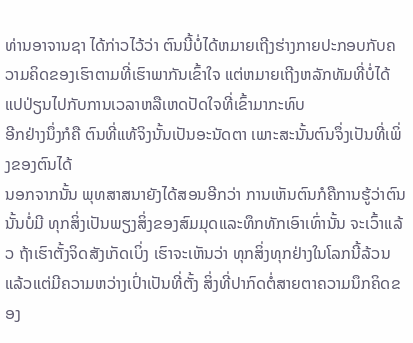ທ່ານອາຈານຊາ ໄດ້ກ່າວໄວ້ວ່າ ຕົນນີ້ບໍ່ໄດ້ຫມາຍເຖີງຮ່າງກາຍປະກອບກັບຄວາມຄິດຂອງເຮົາຕາມທີ່ເຮົາພາກັນເຂົ້າໃຈ ແຕ່ຫມາຍເຖີງຫລັກທັມທີ່ບໍ່ໄດ້ແປປ່ຽນໄປກັບການເວລາຫລືເຫດປັດໃຈທີ່ເຂົ້າມາກະທົບ
ອີກຢ່າງນຶ່ງກໍຄື ຕົນທີ່ແທ້ຈິງນັ້ນເປັນອະນັດຕາ ເພາະສະນັ້ນຕົນຈຶ່ງເປັນທີ່ເພິ່ງຂອງຕົນໄດ້
ນອກຈາກນັ້ນ ພຸທສາສນາຍັງໄດ້ສອນອີກວ່າ ການເຫັນຕົນກໍຄືການຮູ້ວ່າຕົນນັ້ນບໍ່ມີ ທຸກສິ່ງເປັນພຽງສິ່ງຂອງສົມມຸດແລະທຶກທັກເອົາເທົ່ານັ້ນ ຈະເວົ້າແລ້ວ ຖ້າເຮົາຕັ້ງຈິດສັງເກັດເບິ່ງ ເຮົາຈະເຫັນວ່າ ທຸກສິ່ງທຸກຢ່າງໃນໂລກນີ້ລ້ວນແລ້ວແຕ່ມີຄວາມຫວ່າງເປົ່າເປັນທີ່ຕັ້ງ ສິ່ງທີ່ປາກົດຕໍ່ສາຍຕາຄວາມນຶກຄິດຂອງ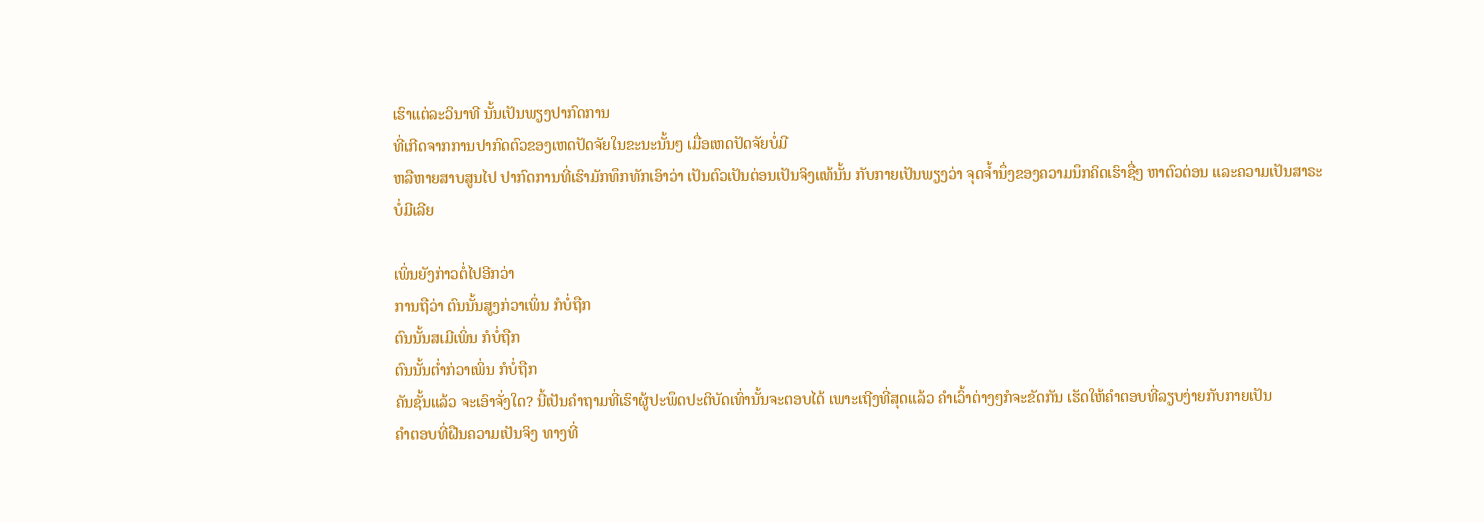ເຮົາແຕ່ລະວິນາທີ ນັ້ນເປັນພຽງປາກົດການ
ທີ່ເກີດຈາກການປາກົດຕົວຂອງເຫດປັດຈັຍໃນຂະນະນັ້ນໆ ເມື່ອເຫດປັດຈັຍບໍ່ມີ
ຫລືຫາຍສາບສູນໄປ ປາກົດການທີ່ເຮົາມັກທຶກທັກເອົາວ່າ ເປັນຕົວເປັນຕ່ອນເປັນຈິງແທ້ນັ້ນ ກັບກາຍເປັນພຽງວ່າ ຈຸດຈໍ້ານຶ່ງຂອງຄວາມນຶກຄິດເຮົາຊື່ໆ ຫາຕົວຕ່ອນ ແລະຄວາມເປັນສາຣະ
ບໍ່ມີເລີຍ

ເພິ່ນຍັງກ່າວຕໍ່ໄປອີກວ່າ
ການຖືວ່າ ຕົນນັ້ນສູງກ່ວາເພິ່ນ ກໍບໍ່ຖືກ
ຕົນນັ້ນສເມີເພິ່ນ ກໍບໍ່ຖືກ
ຕົນນັ້ນຕໍ່າກ່ວາເພິ່ນ ກໍບໍ່ຖືກ
ຄັນຊັ້ນແລ້ວ ຈະເອົາຈັ່ງໃດ? ນີ້ເປັນຄໍາຖາມທີ່ເຮົາຜູ້ປະພຶດປະຕິບັດເທົ່ານັ້ນຈະຕອບໄດ້ ເພາະເຖີງທີ່ສຸດແລ້ວ ຄໍາເວົ້າຕ່າງໆກໍຈະຂັດກັນ ເຮັດໃຫ້ຄໍາຕອບທີ່ລຽບງ່າຍກັບກາຍເປັນ
ຄໍາຕອບທີ່ຝືນຄວາມເປັນຈິງ ທາງທີ່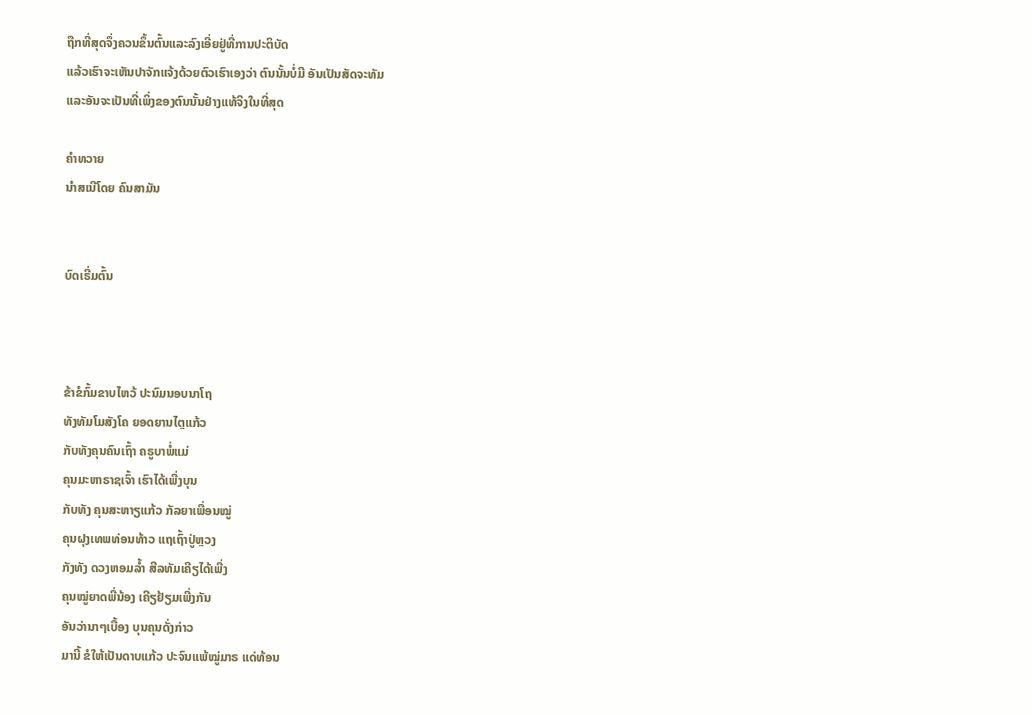ຖືກທີ່ສຸດຈຶ່ງຄວນຂຶ້ນຕົ້ນແລະລົງເອີ່ຍຢູ່ທີ່ການປະຕິບັດ
ແລ້ວເຮົາຈະເຫັນປາຈັກແຈ້ງດ້ວຍຕົວເຮົາເອງວ່າ ຕົນນັ້ນບໍ່ມີ ອັນເປັນສັດຈະທັມ
ແລະອັນຈະເປັນທີ່ເພິ່ງຂອງຕົນນັ້ນຢ່າງແທ້ຈິງໃນທີ່ສຸດ

ຄໍາທວາຍ
ນໍາສເນີໂດຍ ຄົນສາມັນ


ບົດເຣີ່ມຕົ້ນ



ຂ້າຂໍກົ້ມຂາບໄຫວ້ ປະນົມນອບນາໂຖ
ທັງທັມໂມສັງໂຄ ຍອດຍານໄຕຼແກ້ວ
ກັບທັງຄຸນຄົນເຖົ້າ ຄຣູບາພໍ່ແມ່
ຄຸນມະຫາຣາຊເຈົ້າ ເຮົາໄດ້ເພີ່ງບຸນ
ກັບທັງ ຄຸນສະຫາຽແກ້ວ ກັລຍາເພື່ອນໝູ່
ຄຸນຝຸງເທພທ່ອນທ້າວ ແຖເຖົ້າປູ່ຫຼວງ
ກັງທັງ ດວງຫອມລໍ້າ ສີລທັມເຄີຽໄດ້ເພີ່ງ
ຄຸນໝູ່ຍາດພີ່ນ້ອງ ເຄີຽຢ້ຽມເພີ່ງກັນ
ອັນວ່ານາໆເບື້ອງ ບຸນຄຸນດັ່ງກ່າວ
ມານີ້ ຂໍໃຫ້ເປັນດາບແກ້ວ ປະຈົນແພ້ໝູ່ມາຣ ແດ່ທ້ອນ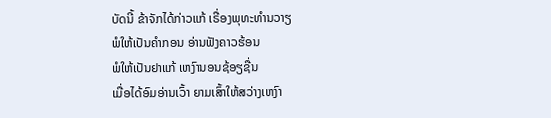ບັດນີ້ ຂ້າຈັກໄດ້ກ່າວແກ້ ເຣື່ອງພຸທະທໍານວາຽ
ພໍໃຫ້ເປັນຄໍາກອນ ອ່ານຟັງຄາວຮ້ອນ
ພໍໃຫ້ເປັນຢາແກ້ ເຫງົານອນຊ້ອຽຊື່ນ
ເມື່ອໄດ້ອົມອ່ານເວົ້າ ຍາມເສົ້າໃຫ້ສວ່າງເຫງົາ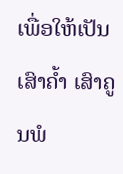ເພື່ອໃຫ້ເປັນເສົາຄໍ້າ ເສົາຄູນພໍ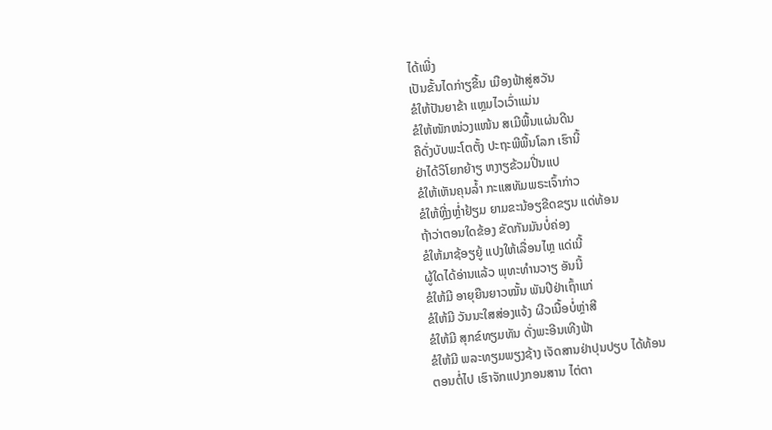ໄດ້ເພີ່ງ
ເປັນຂັ້ນໄດກ່າຽຂື້ນ ເມືອງຟ້າສູ່ສວັນ
ຂໍໃຫ້ປັນຍາຂ້າ ແຫຼມໄວເວົ່າແມ່ນ
ຂໍໃຫ້ໜັກໜ່ວງແໜ້ນ ສເມີພື້ນແຜ່ນດີນ
ຄືດັ່ງບັບພະໂຕຕັ້ງ ປະຖະພີພື້ນໂລກ ເຮົານີ້
ຢ່າໄດ້ວິໂຍກຍ້າຽ ຫງາຽຂ້ວມປີ່ນແປ
ຂໍໃຫ້ເຫັນຄຸນລໍ້າ ກະແສທັມພຣະເຈົ້າກ່າວ
ຂໍໃຫ້ຫຼີ່ງຫຼໍ່າຢ້ຽມ ຍາມຂະນ້ອຽຂີດຂຽນ ແດ່ທ້ອນ
ຖ້າວ່າຕອນໃດຂ້ອງ ຂັດກັນມັນບໍ່ຄ່ອງ
ຂໍໃຫ້ມາຊ້ອຽຍູ້ ແປງໃຫ້ເລື່ອນໄຫຼ ແດ່ເນີ້
ຜູ້ໃດໄດ້ອ່ານແລ້ວ ພຸທະທໍານວາຽ ອັນນີ້
ຂໍໃຫ້ມີ ອາຍຸຍືນຍາວໝັ້ນ ພັນປີຢ່າເຖົ້າແກ່
ຂໍໃຫ້ມີ ວັນນະໃສສ່ອງແຈ້ງ ຜີວເນື້ອບໍ່ຫຼ່າສີ
ຂໍໃຫ້ມີ ສຸກຂ໌ທຽມທັນ ດັ່ງພະອີນເທີງຟ້າ
ຂໍໃຫ້ມີ ພລະທຽມພຽງຊ້າງ ເຈັດສານຢ່າປຸນປຽບ ໄດ້ທ້ອນ
ຕອນຕໍ່ໄປ ເຮົາຈັກແປງກອນສານ ໄຕ່ຕາ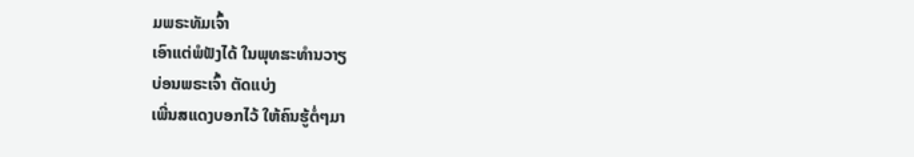ມພຣະທັມເຈົ້າ
ເອົາແຕ່ພໍຟັງໄດ້ ໃນພຸທຘະທໍານວາຽ
ບ່ອນພຣະເຈົ້າ ຕັດແບ່ງ
ເພີ່ນສແດງບອກໄວ້ ໃຫ້ຄົນຮູ້ຕໍ່ໆມາ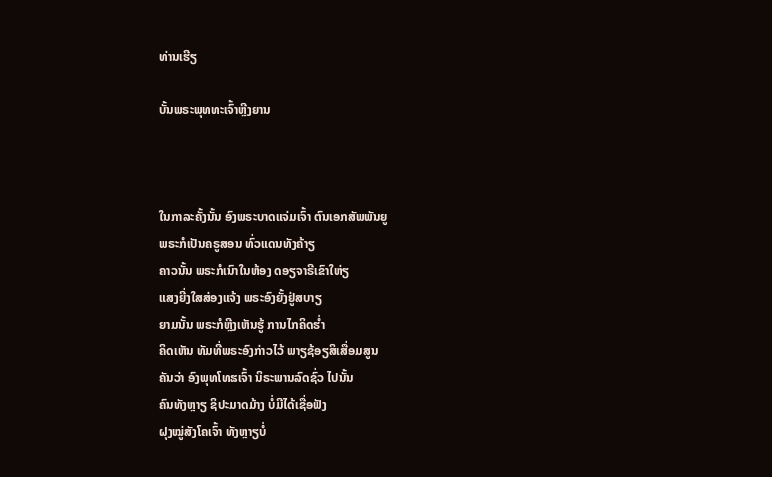ທ່ານເຮີຽ

ບັ້ນພຣະພຸທທະເຈົ້າຫຼີງຍານ



ໃນກາລະຄັ້ງນັ້ນ ອົງພຣະບາດແຈ່ມເຈົ້າ ຕົນເອກສັພພັນຍູ
ພຣະກໍເປັນຄຣູສອນ ທົ່ວແດນທັງຄ້າຽ
ຄາວນັ້ນ ພຣະກໍເນົາໃນຫ້ອງ ດອຽຈາຣີເຂົາໃຫ່ຽ
ແສງຍີ່ງໃສສ່ອງແຈ້ງ ພຣະອົງຍັ້ງຢູ່ສບາຽ
ຍາມນັ້ນ ພຣະກໍຫຼີງເຫັນຮູ້ ການໄກຄິດຮໍ່າ
ຄິດເຫັນ ທັມທີ່ພຣະອົງກ່າວໄວ້ ພາຽຊ້ອຽສິເສື່ອມສູນ
ຄັນວ່າ ອົງພຸທໂທຘເຈົ້າ ນິຣະພານລົດຊົ່ວ ໄປນັ້ນ
ຄົນທັງຫຼາຽ ຊິປະມາດມ້າງ ບໍ່ມີໄດ້ເຊື່ອຟັງ
ຝຸງໝູ່ສັງໂຄເຈົ້າ ທັງຫຼາຽບໍ່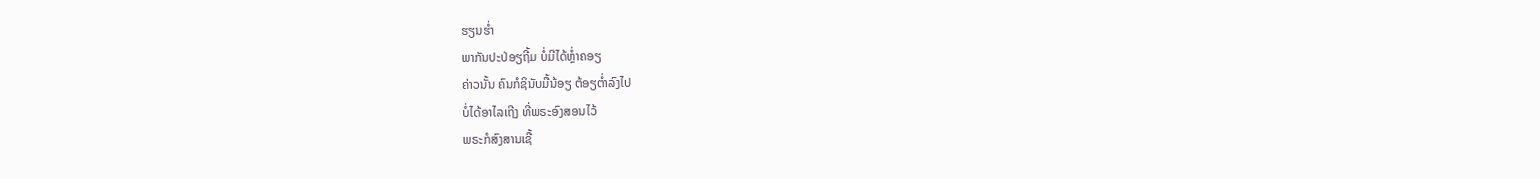ຮຽນຮໍ່າ
ພາກັນປະປ່ອຽຖີ້ມ ບໍ່ມີໄດ້ຫຼໍ່າຄອຽ
ຄ່າວນັ້ນ ຄົນກໍຊິນັບມື້ນ້ອຽ ຕ້ອຽຕໍ່າລົງໄປ
ບໍ່ໄດ້ອາໄລເຖີງ ທີ່ພຣະອົງສອນໄວ້
ພຣະກໍສົງສານເຊື້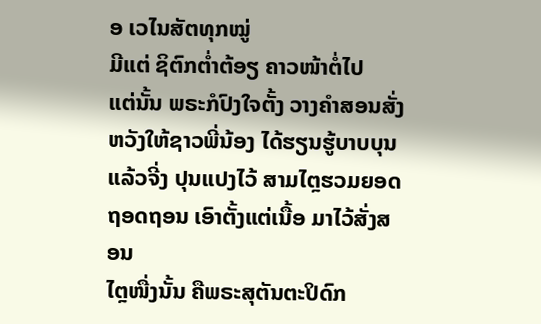ອ ເວໄນສັຕທຸກໝູ່
ມີແຕ່ ຊິຕົກຕໍ່າຕ້ອຽ ຄາວໜ້າຕໍ່ໄປ
ແຕ່ນັ້ນ ພຣະກໍປົງໃຈຕັ້ງ ວາງຄໍາສອນສັ່ງ
ຫວັງໃຫ້ຊາວພີ່ນ້ອງ ໄດ້ຮຽນຮູ້ບາບບຸນ
ແລ້ວຈີ່ງ ປຸນແປງໄວ້ ສາມໄຕຼຮວມຍອດ
ຖອດຖອນ ເອົາຕັ້ງແຕ່ເນື້ອ ມາໄວ້ສັ່ງສອນ
ໄຕຼໜື່ງນັ້ນ ຄືພຣະສຸຕັນຕະປິດົກ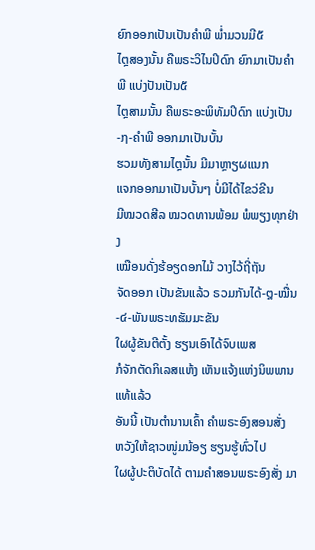ຍົກອອກເປັນເປັນຄໍາພີ ພໍ່າມວນມີ໕
ໄຕຼສອງນັ້ນ ຄືພຣະວິໄນປິດົກ ຍົກມາເປັນຄໍາພີ ແບ່ງປັນເປັນ໕
ໄຕຼສາມນັ້ນ ຄືພຣະອະພິທັມປິດົກ ແບ່ງເປັນ-໗-ຄໍາພີ ອອກມາເປັນບັ້ນ
ຮວມທັງສາມໄຕຼນັ້ນ ມີມາຫຼາຽຜແນກ
ແຈກອອກມາເປັນບັ້ນໆ ບໍ່ມີໄດ້ໄຂວ່ຂີນ
ມີໝວດສີລ ໝວດທານພ້ອມ ພໍພຽງທຸກຢ່າງ
ເໝືອນດັ່ງຮ້ອຽດອກໄມ້ ວາງໄວ້ຖີ່ຖັນ
ຈັດອອກ ເປັນຂັນແລ້ວ ຣວມກັນໄດ້-໘-ໝື່ນ-໔-ພັນພຣະທຘັມມະຂັນ
ໃຜຜູ້ຂັນຕີຕັ້ງ ຮຽນເອົາໄດ້ຈົບເພສ
ກໍຈັກຕັດກິເລສແຫ້ງ ເຫັນແຈ້ງແຫ່ງນິພພານ ແທ້ແລ້ວ
ອັນນີ້ ເປັນຕໍານານເຄົ້າ ຄໍາພຣະອົງສອນສັ່ງ
ຫວັງໃຫ້ຊາວໜູ່ມນ້ອຽ ຮຽນຮູ້ທົ່ວໄປ
ໃຜຜູ້ປະຕິບັດໄດ້ ຕາມຄໍາສອນພຣະອົງສັ່ງ ມາ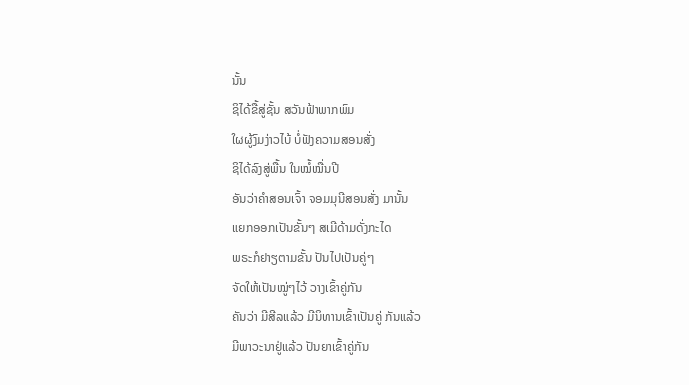ນັ້ນ
ຊິໄດ້ຂື້ສູ່ຊັ້ນ ສວັນຟ້າພາກພົມ
ໃຜຜູ້ງົມງ່າວໄບ້ ບໍ່ຟັງຄວາມສອນສັ່ງ
ຊິໄດ້ລົງສູ່ພື້ນ ໃນໝໍ້ໝື່ນປີ
ອັນວ່າຄໍາສອນເຈົ້າ ຈອມມຸນີສອນສັ່ງ ມານັ້ນ
ແຍກອອກເປັນຂັ້ນໆ ສເມີດ້າມດັ່ງກະໄດ
ພຣະກໍຢາຽຕາມຂັ້ນ ປັນໄປເປັນຄູ່ໆ
ຈັດໃຫ້ເປັນໝູ່ໆໄວ້ ວາງເຂົ້າຄູ່ກັນ
ຄັນວ່າ ມີສີລແລ້ວ ມີນິທານເຂົ້າເປັນຄູ່ ກັນແລ້ວ
ມີພາວະນາຢູ່ແລ້ວ ປັນຍາເຂົ້າຄູ່ກັນ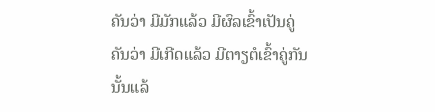ຄັນວ່າ ມີມັກແລ້ວ ມີຜົລເຂົ້າເປັນຄູ່
ຄັນວ່າ ມີເກີດແລ້ວ ມີຕາຽຕໍເຂົ້າຄູ່ກັນ ນັ້ນແລ້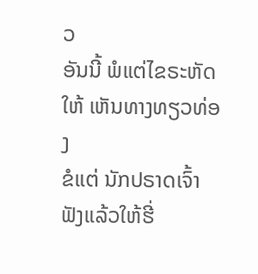ວ
ອັນນີ້ ພໍແຕ່ໄຂຣະຫັດໃຫ້ ເຫັນທາງທຽວທ່ອງ
ຂໍແຕ່ ນັກປຣາດເຈົ້າ ຟັງແລ້ວໃຫ້ຮີ່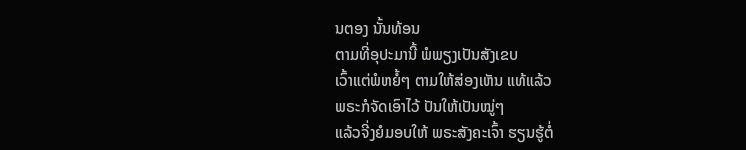ນຕອງ ນັ້ນທ້ອນ
ຕາມທີ່ອຸປະມານີ້ ພໍພຽງເປັນສັງເຂບ
ເວົ້າແຕ່ພໍຫຍໍ້ໆ ຕາມໃຫ້ສ່ອງເຫັນ ແທ້ແລ້ວ
ພຣະກໍຈັດເອົາໄວ້ ປັນໃຫ້ເປັນໝູ່ໆ
ແລ້ວຈີ່ງຍໍມອບໃຫ້ ພຣະສັງຄະເຈົ້າ ຮຽນຮູ້ຕໍ່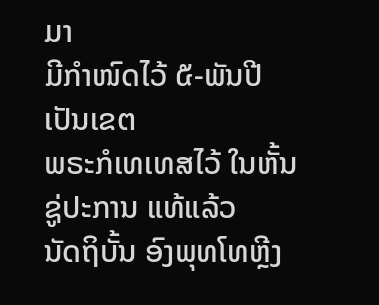ມາ
ມີກໍາໜົດໄວ້ ໕-ພັນປີເປັນເຂຕ
ພຣະກໍເທເທສໄວ້ ໃນຫັ້ນຊູ່ປະການ ແທ້ແລ້ວ
ນັດຖິບັ້ນ ອົງພຸທໂທຫຼີງ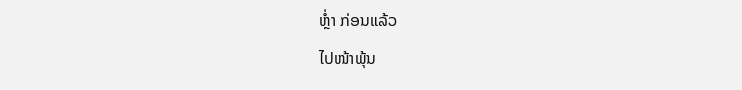ຫຼໍ່າ ກ່ອນແລ້ວ
ໄປໜ້າພຸ້ນ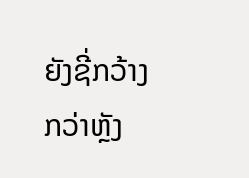ຍັງຊີ່ກວ້າງກວ່າຫຼັງ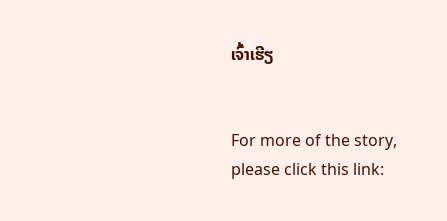ເຈົ້າເຮີຽ


For more of the story, please click this link: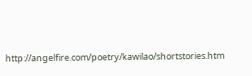http://angelfire.com/poetry/kawilao/shortstories.htm